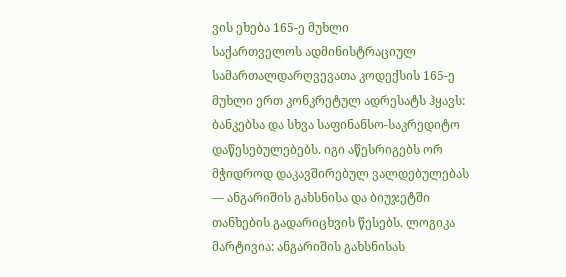ვის ეხება 165-ე მუხლი
საქართველოს ადმინისტრაციულ სამართალდარღვევათა კოდექსის 165-ე მუხლი ერთ კონკრეტულ ადრესატს ჰყავს: ბანკებსა და სხვა საფინანსო-საკრედიტო დაწესებულებებს. იგი აწესრიგებს ორ მჭიდროდ დაკავშირებულ ვალდებულებას — ანგარიშის გახსნისა და ბიუჯეტში თანხების გადარიცხვის წესებს. ლოგიკა მარტივია: ანგარიშის გახსნისას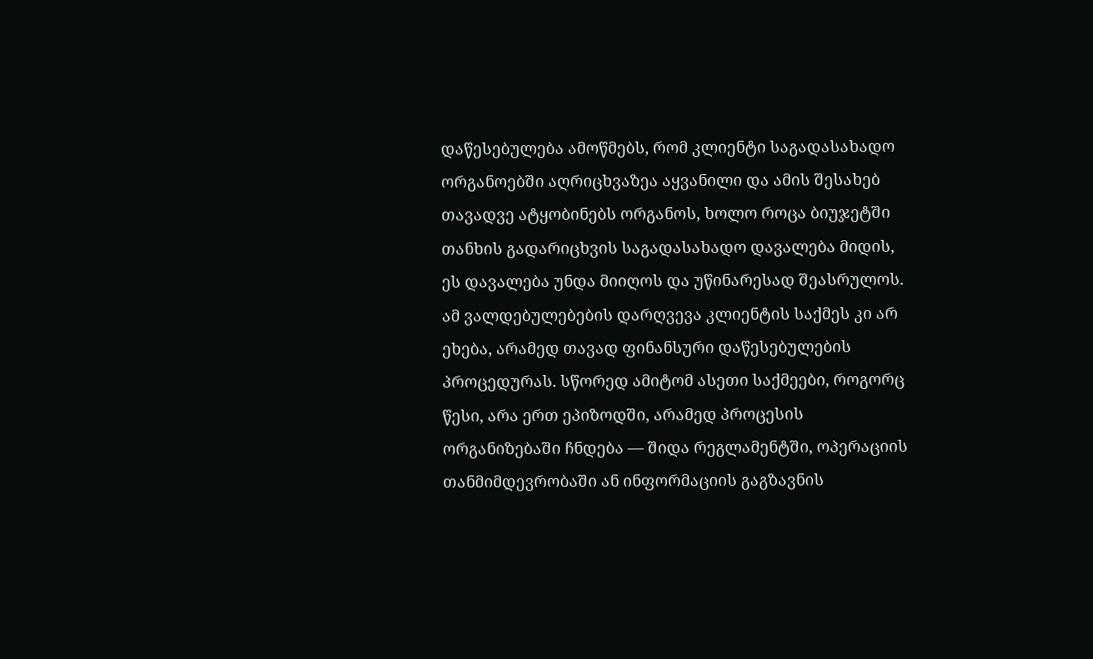დაწესებულება ამოწმებს, რომ კლიენტი საგადასახადო ორგანოებში აღრიცხვაზეა აყვანილი და ამის შესახებ თავადვე ატყობინებს ორგანოს, ხოლო როცა ბიუჯეტში თანხის გადარიცხვის საგადასახადო დავალება მიდის, ეს დავალება უნდა მიიღოს და უწინარესად შეასრულოს.
ამ ვალდებულებების დარღვევა კლიენტის საქმეს კი არ ეხება, არამედ თავად ფინანსური დაწესებულების პროცედურას. სწორედ ამიტომ ასეთი საქმეები, როგორც წესი, არა ერთ ეპიზოდში, არამედ პროცესის ორგანიზებაში ჩნდება — შიდა რეგლამენტში, ოპერაციის თანმიმდევრობაში ან ინფორმაციის გაგზავნის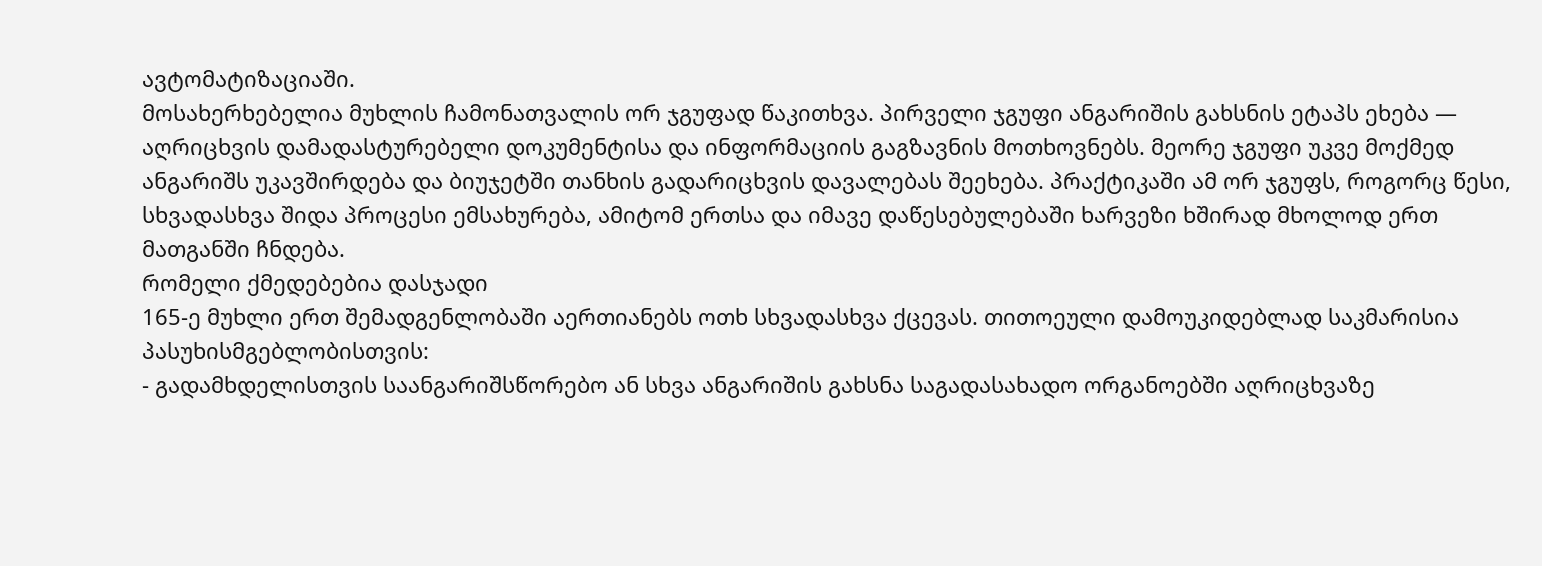ავტომატიზაციაში.
მოსახერხებელია მუხლის ჩამონათვალის ორ ჯგუფად წაკითხვა. პირველი ჯგუფი ანგარიშის გახსნის ეტაპს ეხება — აღრიცხვის დამადასტურებელი დოკუმენტისა და ინფორმაციის გაგზავნის მოთხოვნებს. მეორე ჯგუფი უკვე მოქმედ ანგარიშს უკავშირდება და ბიუჯეტში თანხის გადარიცხვის დავალებას შეეხება. პრაქტიკაში ამ ორ ჯგუფს, როგორც წესი, სხვადასხვა შიდა პროცესი ემსახურება, ამიტომ ერთსა და იმავე დაწესებულებაში ხარვეზი ხშირად მხოლოდ ერთ მათგანში ჩნდება.
რომელი ქმედებებია დასჯადი
165-ე მუხლი ერთ შემადგენლობაში აერთიანებს ოთხ სხვადასხვა ქცევას. თითოეული დამოუკიდებლად საკმარისია პასუხისმგებლობისთვის:
- გადამხდელისთვის საანგარიშსწორებო ან სხვა ანგარიშის გახსნა საგადასახადო ორგანოებში აღრიცხვაზე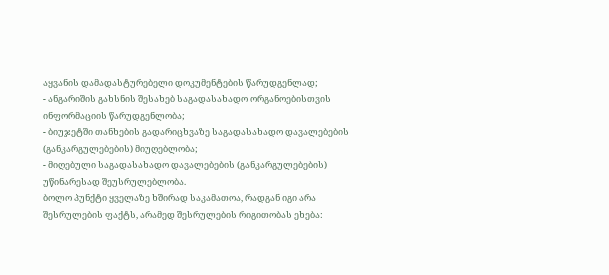აყვანის დამადასტურებელი დოკუმენტების წარუდგენლად;
- ანგარიშის გახსნის შესახებ საგადასახადო ორგანოებისთვის ინფორმაციის წარუდგენლობა;
- ბიუჯეტში თანხების გადარიცხვაზე საგადასახადო დავალებების (განკარგულებების) მიუღებლობა;
- მიღებული საგადასახადო დავალებების (განკარგულებების) უწინარესად შეუსრულებლობა.
ბოლო პუნქტი ყველაზე ხშირად საკამათოა, რადგან იგი არა შესრულების ფაქტს, არამედ შესრულების რიგითობას ეხება: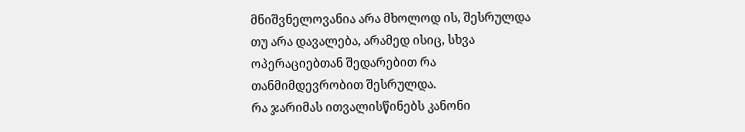მნიშვნელოვანია არა მხოლოდ ის, შესრულდა თუ არა დავალება, არამედ ისიც, სხვა ოპერაციებთან შედარებით რა თანმიმდევრობით შესრულდა.
რა ჯარიმას ითვალისწინებს კანონი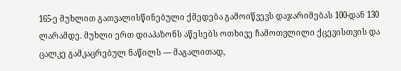165-ე მუხლით გათვალისწინებული ქმედება გამოიწვევს დაჯარიმებას 100-დან 130 ლარამდე. მუხლი ერთ დიაპაზონს აწესებს ოთხივე ჩამოთვლილი ქცევისთვის და ცალკე გამკაცრებულ ნაწილს — მაგალითად,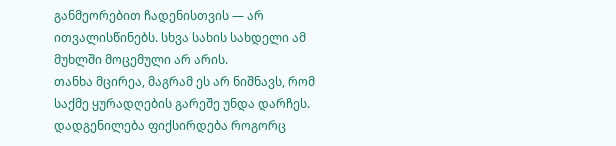განმეორებით ჩადენისთვის — არ ითვალისწინებს. სხვა სახის სახდელი ამ მუხლში მოცემული არ არის.
თანხა მცირეა, მაგრამ ეს არ ნიშნავს, რომ საქმე ყურადღების გარეშე უნდა დარჩეს. დადგენილება ფიქსირდება როგორც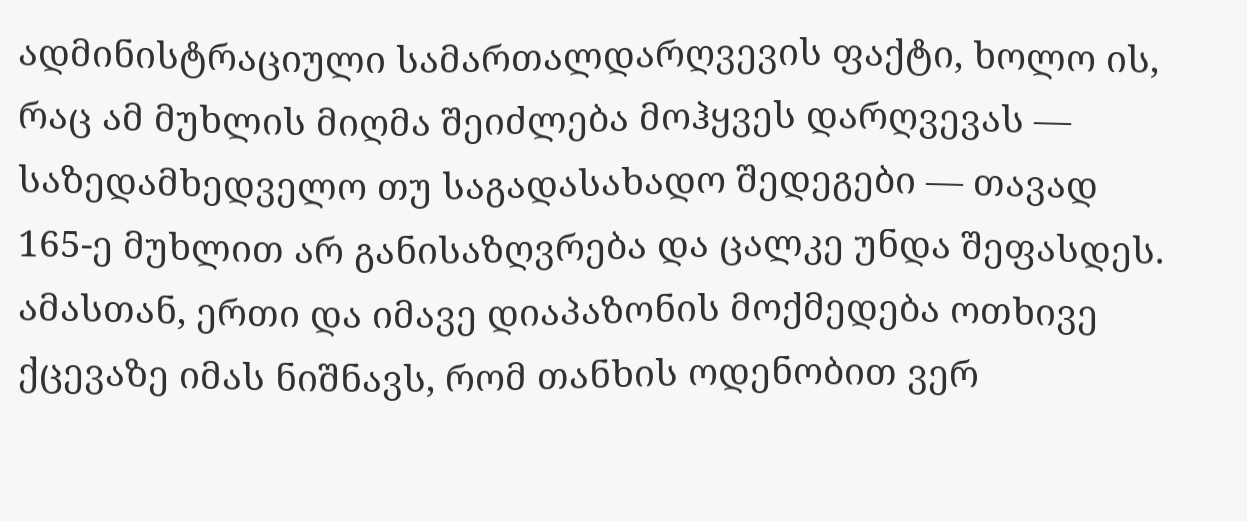ადმინისტრაციული სამართალდარღვევის ფაქტი, ხოლო ის, რაც ამ მუხლის მიღმა შეიძლება მოჰყვეს დარღვევას — საზედამხედველო თუ საგადასახადო შედეგები — თავად 165-ე მუხლით არ განისაზღვრება და ცალკე უნდა შეფასდეს. ამასთან, ერთი და იმავე დიაპაზონის მოქმედება ოთხივე ქცევაზე იმას ნიშნავს, რომ თანხის ოდენობით ვერ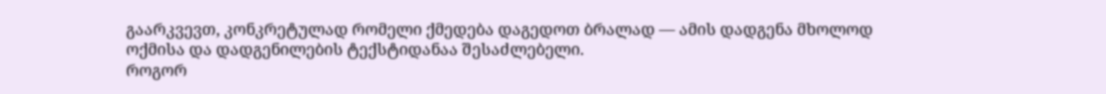გაარკვევთ, კონკრეტულად რომელი ქმედება დაგედოთ ბრალად — ამის დადგენა მხოლოდ ოქმისა და დადგენილების ტექსტიდანაა შესაძლებელი.
როგორ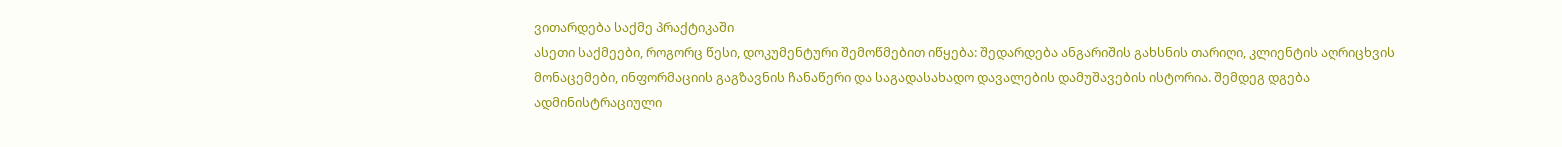ვითარდება საქმე პრაქტიკაში
ასეთი საქმეები, როგორც წესი, დოკუმენტური შემოწმებით იწყება: შედარდება ანგარიშის გახსნის თარიღი, კლიენტის აღრიცხვის მონაცემები, ინფორმაციის გაგზავნის ჩანაწერი და საგადასახადო დავალების დამუშავების ისტორია. შემდეგ დგება ადმინისტრაციული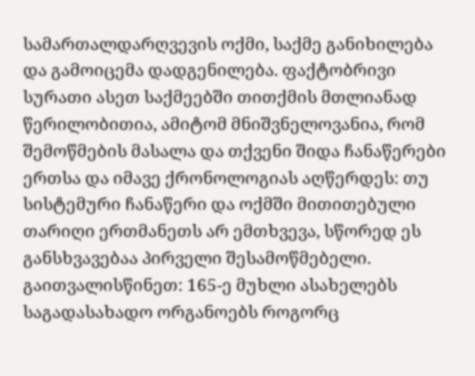სამართალდარღვევის ოქმი, საქმე განიხილება და გამოიცემა დადგენილება. ფაქტობრივი სურათი ასეთ საქმეებში თითქმის მთლიანად წერილობითია, ამიტომ მნიშვნელოვანია, რომ შემოწმების მასალა და თქვენი შიდა ჩანაწერები ერთსა და იმავე ქრონოლოგიას აღწერდეს: თუ სისტემური ჩანაწერი და ოქმში მითითებული თარიღი ერთმანეთს არ ემთხვევა, სწორედ ეს განსხვავებაა პირველი შესამოწმებელი.
გაითვალისწინეთ: 165-ე მუხლი ასახელებს საგადასახადო ორგანოებს როგორც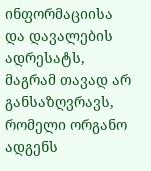ინფორმაციისა და დავალების ადრესატს, მაგრამ თავად არ განსაზღვრავს, რომელი ორგანო ადგენს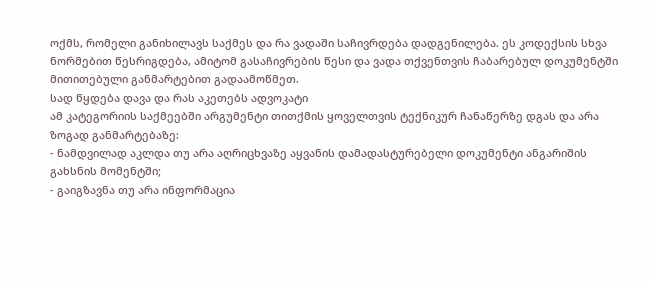ოქმს, რომელი განიხილავს საქმეს და რა ვადაში საჩივრდება დადგენილება. ეს კოდექსის სხვა ნორმებით წესრიგდება, ამიტომ გასაჩივრების წესი და ვადა თქვენთვის ჩაბარებულ დოკუმენტში მითითებული განმარტებით გადაამოწმეთ.
სად წყდება დავა და რას აკეთებს ადვოკატი
ამ კატეგორიის საქმეებში არგუმენტი თითქმის ყოველთვის ტექნიკურ ჩანაწერზე დგას და არა ზოგად განმარტებაზე:
- ნამდვილად აკლდა თუ არა აღრიცხვაზე აყვანის დამადასტურებელი დოკუმენტი ანგარიშის გახსნის მომენტში;
- გაიგზავნა თუ არა ინფორმაცია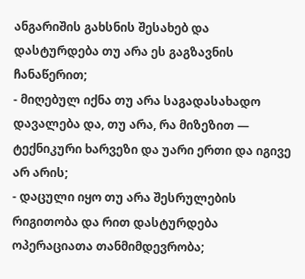ანგარიშის გახსნის შესახებ და დასტურდება თუ არა ეს გაგზავნის ჩანაწერით;
- მიღებულ იქნა თუ არა საგადასახადო დავალება და, თუ არა, რა მიზეზით — ტექნიკური ხარვეზი და უარი ერთი და იგივე არ არის;
- დაცული იყო თუ არა შესრულების რიგითობა და რით დასტურდება ოპერაციათა თანმიმდევრობა;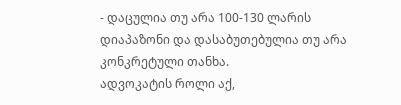- დაცულია თუ არა 100-130 ლარის დიაპაზონი და დასაბუთებულია თუ არა კონკრეტული თანხა.
ადვოკატის როლი აქ,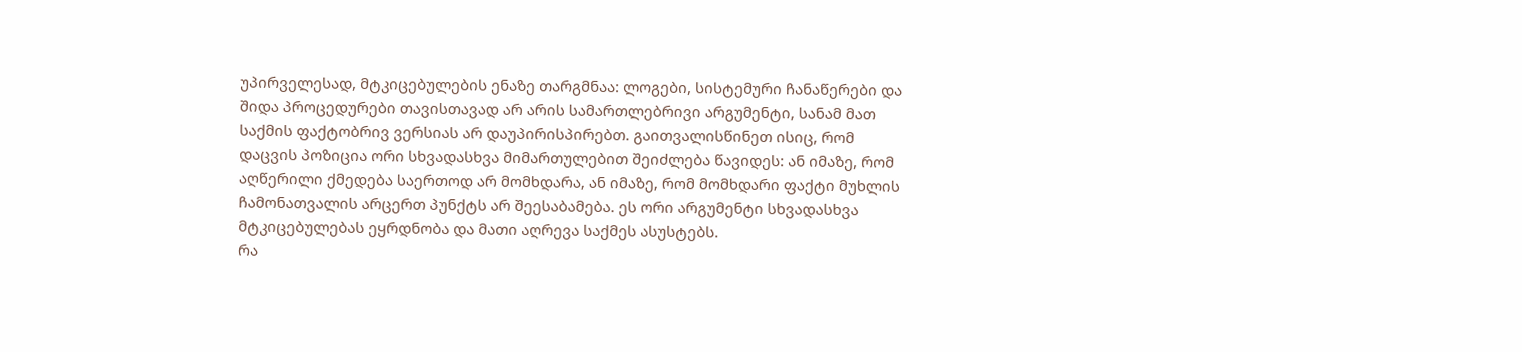უპირველესად, მტკიცებულების ენაზე თარგმნაა: ლოგები, სისტემური ჩანაწერები და შიდა პროცედურები თავისთავად არ არის სამართლებრივი არგუმენტი, სანამ მათ საქმის ფაქტობრივ ვერსიას არ დაუპირისპირებთ. გაითვალისწინეთ ისიც, რომ დაცვის პოზიცია ორი სხვადასხვა მიმართულებით შეიძლება წავიდეს: ან იმაზე, რომ აღწერილი ქმედება საერთოდ არ მომხდარა, ან იმაზე, რომ მომხდარი ფაქტი მუხლის ჩამონათვალის არცერთ პუნქტს არ შეესაბამება. ეს ორი არგუმენტი სხვადასხვა მტკიცებულებას ეყრდნობა და მათი აღრევა საქმეს ასუსტებს.
რა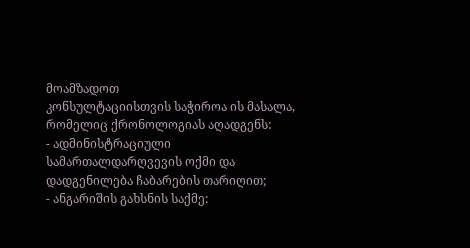მოამზადოთ
კონსულტაციისთვის საჭიროა ის მასალა, რომელიც ქრონოლოგიას აღადგენს:
- ადმინისტრაციული სამართალდარღვევის ოქმი და დადგენილება ჩაბარების თარიღით;
- ანგარიშის გახსნის საქმე: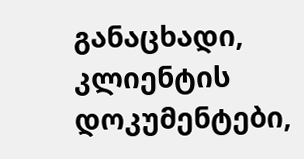განაცხადი, კლიენტის დოკუმენტები,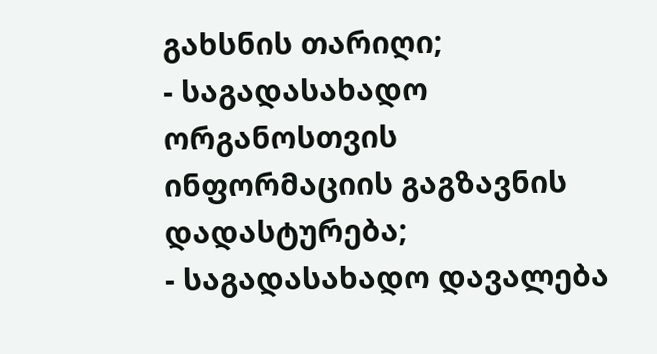გახსნის თარიღი;
- საგადასახადო ორგანოსთვის ინფორმაციის გაგზავნის დადასტურება;
- საგადასახადო დავალება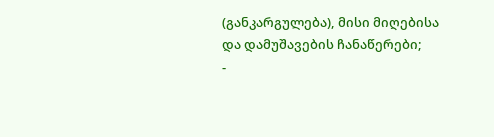(განკარგულება), მისი მიღებისა და დამუშავების ჩანაწერები;
-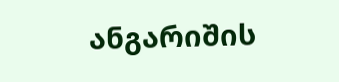ანგარიშის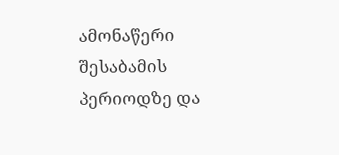ამონაწერი შესაბამის პერიოდზე და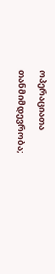ოპერაციათა თანმიმდევრობა;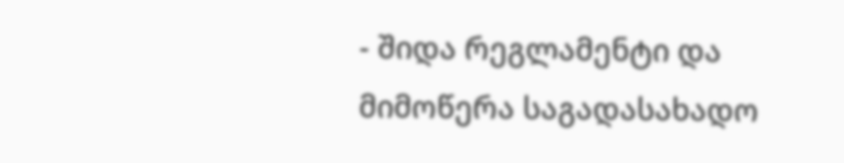- შიდა რეგლამენტი და მიმოწერა საგადასახადო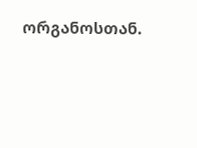ორგანოსთან.